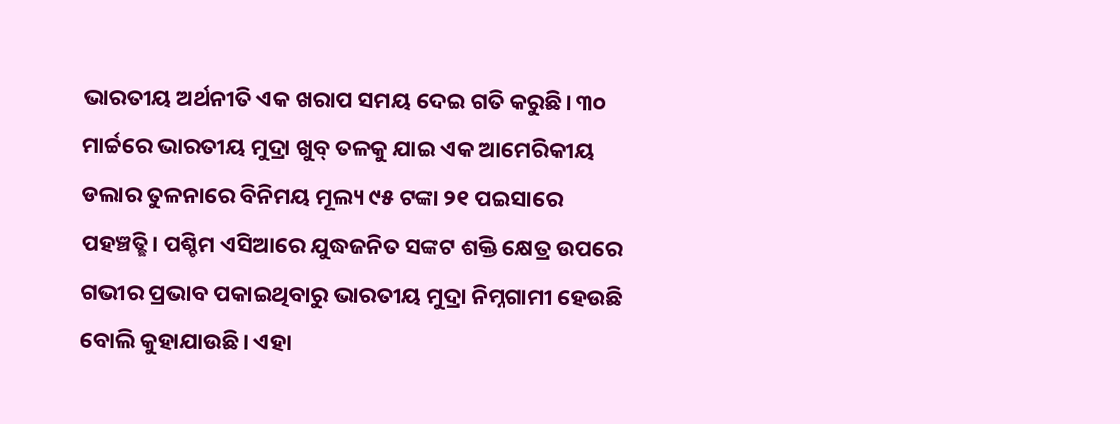ଭାରତୀୟ ଅର୍ଥନୀତି ଏକ ଖରାପ ସମୟ ଦେଇ ଗତି କରୁଛି। ୩୦ ମାର୍ଚ୍ଚରେ ଭାରତୀୟ ମୁଦ୍ରା ଖୁବ୍ ତଳକୁ ଯାଇ ଏକ ଆମେରିକୀୟ ଡଲାର ତୁଳନାରେ ବିନିମୟ ମୂଲ୍ୟ ୯୫ ଟଙ୍କା ୨୧ ପଇସାରେ ପହଞ୍ଚତ୍ଛି। ପଶ୍ଚିମ ଏସିଆରେ ଯୁଦ୍ଧଜନିତ ସଙ୍କଟ ଶକ୍ତି କ୍ଷେତ୍ର ଉପରେ ଗଭୀର ପ୍ରଭାବ ପକାଇଥିବାରୁ ଭାରତୀୟ ମୁଦ୍ରା ନିମ୍ନଗାମୀ ହେଉଛି ବୋଲି କୁହାଯାଉଛି। ଏହା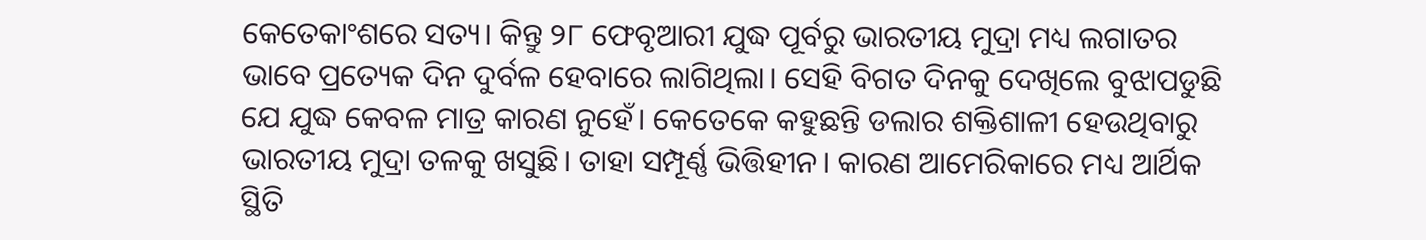କେତେକାଂଶରେ ସତ୍ୟ। କିନ୍ତୁ ୨୮ ଫେବୃଆରୀ ଯୁଦ୍ଧ ପୂର୍ବରୁ ଭାରତୀୟ ମୁଦ୍ରା ମଧ୍ୟ ଲଗାତର ଭାବେ ପ୍ରତ୍ୟେକ ଦିନ ଦୁର୍ବଳ ହେବାରେ ଲାଗିଥିଲା। ସେହି ବିଗତ ଦିନକୁ ଦେଖିଲେ ବୁଝାପଡୁଛି ଯେ ଯୁଦ୍ଧ କେବଳ ମାତ୍ର କାରଣ ନୁହେଁ। କେତେକେ କହୁଛନ୍ତି ଡଲାର ଶକ୍ତିଶାଳୀ ହେଉଥିବାରୁ ଭାରତୀୟ ମୁଦ୍ରା ତଳକୁ ଖସୁଛି। ତାହା ସମ୍ପୂର୍ଣ୍ଣ ଭିତ୍ତିହୀନ। କାରଣ ଆମେରିକାରେ ମଧ୍ୟ ଆର୍ଥିକ ସ୍ଥିତି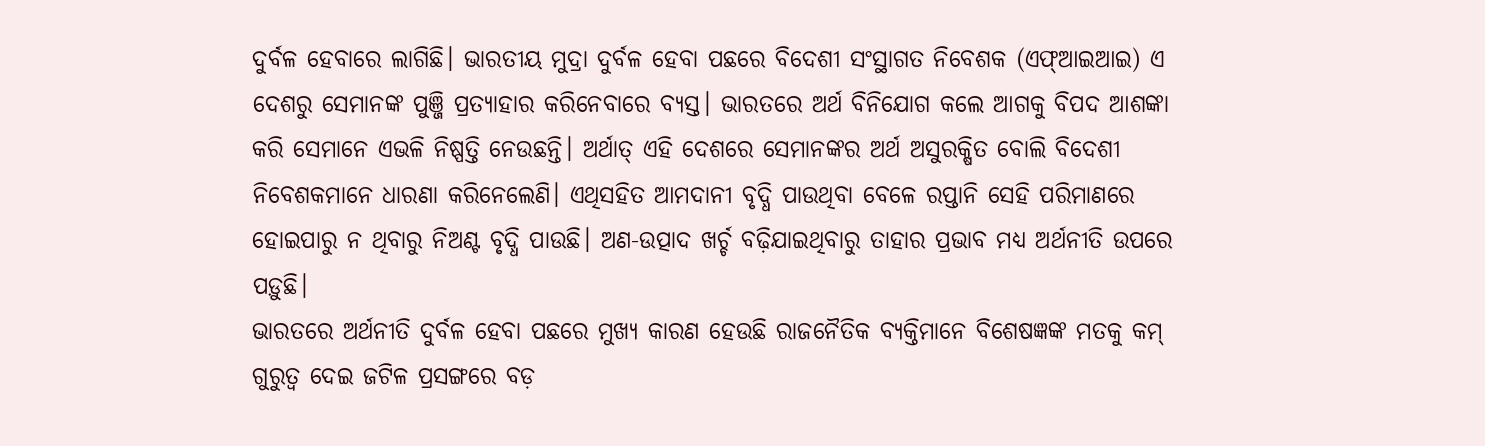ଦୁର୍ବଳ ହେବାରେ ଲାଗିଛି। ଭାରତୀୟ ମୁଦ୍ରା ଦୁର୍ବଳ ହେବା ପଛରେ ବିଦେଶୀ ସଂସ୍ଥାଗତ ନିବେଶକ (ଏଫ୍ଆଇଆଇ) ଏ ଦେଶରୁ ସେମାନଙ୍କ ପୁଞ୍ଜି ପ୍ରତ୍ୟାହାର କରିନେବାରେ ବ୍ୟସ୍ତ। ଭାରତରେ ଅର୍ଥ ବିନିଯୋଗ କଲେ ଆଗକୁ ବିପଦ ଆଶଙ୍କା କରି ସେମାନେ ଏଭଳି ନିଷ୍ପତ୍ତି ନେଉଛନ୍ତି। ଅର୍ଥାତ୍ ଏହି ଦେଶରେ ସେମାନଙ୍କର ଅର୍ଥ ଅସୁରକ୍ଷିତ ବୋଲି ବିଦେଶୀ ନିବେଶକମାନେ ଧାରଣା କରିନେଲେଣି। ଏଥିସହିତ ଆମଦାନୀ ବୃଦ୍ଧି ପାଉଥିବା ବେଳେ ରପ୍ତାନି ସେହି ପରିମାଣରେ ହୋଇପାରୁ ନ ଥିବାରୁ ନିଅଣ୍ଟ ବୃଦ୍ଧି ପାଉଛି। ଅଣ-ଉତ୍ପାଦ ଖର୍ଚ୍ଚ ବଢ଼ିଯାଇଥିବାରୁ ତାହାର ପ୍ରଭାବ ମଧ୍ୟ ଅର୍ଥନୀତି ଉପରେ ପଡ଼ୁଛି।
ଭାରତରେ ଅର୍ଥନୀତି ଦୁର୍ବଳ ହେବା ପଛରେ ମୁଖ୍ୟ କାରଣ ହେଉଛି ରାଜନୈତିକ ବ୍ୟକ୍ତିମାନେ ବିଶେଷଜ୍ଞଙ୍କ ମତକୁ କମ୍ ଗୁରୁତ୍ୱ ଦେଇ ଜଟିଳ ପ୍ରସଙ୍ଗରେ ବଡ଼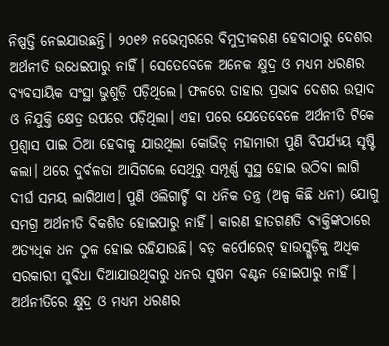ନିଷ୍ପତ୍ତି ନେଇଯାଉଛନ୍ତି। ୨୦୧୬ ନଭେମ୍ବରରେ ବିମୁଦ୍ରୀକରଣ ହେବାଠାରୁ ଦେଶର ଅର୍ଥନୀତି ଉଧେଇପାରୁ ନାହିଁ। ସେତେବେଳେ ଅନେକ କ୍ଷୁଦ୍ର ଓ ମଧ୍ୟମ ଧରଣର ବ୍ୟବସାୟିକ ସଂସ୍ଥା ଭୁଶୁଡ଼ି ପଡ଼ିଥିଲେ। ଫଳରେ ତାହାର ପ୍ରଭାବ ଦେଶର ଉତ୍ପାଦ ଓ ନିଯୁକ୍ତି କ୍ଷେତ୍ର ଉପରେ ପଡ଼ିଥିଲା। ଏହା ପରେ ଯେତେବେଳେ ଅର୍ଥନୀତି ଟିକେ ପ୍ରଶ୍ୱାସ ପାଇ ଠିଆ ହେବାକୁ ଯାଉଥିଲା କୋଭିଡ୍ ମହାମାରୀ ପୁଣି ବିପର୍ଯ୍ୟୟ ସୃଷ୍ଟି କଲା। ଥରେ ଦୁର୍ବଳତା ଆସିଗଲେ ସେଥିରୁ ସମ୍ପୂର୍ଣ୍ଣ ସୁସ୍ଥ ହୋଇ ଉଠିବା ଲାଗି ଦୀର୍ଘ ସମୟ ଲାଗିଥାଏ। ପୁଣି ଓଲିଗାର୍ଚ୍ଚି ବା ଧନିକ ତନ୍ତ୍ର (ଅଳ୍ପ କିଛି ଧନୀ) ଯୋଗୁ ସମଗ୍ର ଅର୍ଥନୀତି ବିକଶିତ ହୋଇପାରୁ ନାହିଁ। କାରଣ ହାତଗଣତି ବ୍ୟକ୍ତିଙ୍କଠାରେ ଅତ୍ୟଧିକ ଧନ ଠୁଳ ହୋଇ ରହିଯାଉଛି। ବଡ଼ କର୍ପୋରେଟ୍ ହାଉସ୍ଗୁଡ଼ିକୁ ଅଧିକ ସରକାରୀ ସୁବିଧା ଦିଆଯାଉଥିବାରୁ ଧନର ସୁଷମ ବଣ୍ଟନ ହୋଇପାରୁ ନାହିଁ। ଅର୍ଥନୀତିରେ କ୍ଷୁଦ୍ର ଓ ମଧ୍ୟମ ଧରଣର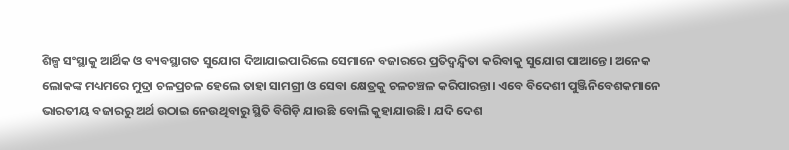ଶିଳ୍ପ ସଂସ୍ଥାକୁ ଆର୍ଥିକ ଓ ବ୍ୟବସ୍ଥାଗତ ସୁଯୋଗ ଦିଆଯାଇପାରିଲେ ସେମାନେ ବଜାରରେ ପ୍ରତିଦ୍ୱନ୍ଦ୍ୱିତା କରିବାକୁ ସୁଯୋଗ ପାଆନ୍ତେ। ଅନେକ ଲୋକଙ୍କ ମଧ୍ୟମରେ ମୁଦ୍ରା ଚଳପ୍ରଚଳ ହେଲେ ତାହା ସାମଗ୍ରୀ ଓ ସେବା କ୍ଷେତ୍ରକୁ ଚଳଚଞ୍ଚଳ କରିପାରନ୍ତା। ଏବେ ବିଦେଶୀ ପୁଞ୍ଜିନିବେଶକମାନେ ଭାରତୀୟ ବଜାରରୁ ଅର୍ଥ ଉଠାଇ ନେଉଥିବାରୁ ସ୍ଥିତି ବିଗିଡ଼ି ଯାଉଛି ବୋଲି କୁହାଯାଉଛି। ଯଦି ଦେଶ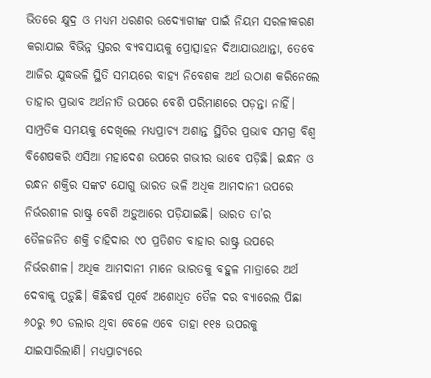ଭିତରେ କ୍ଷୁଦ୍ର ଓ ମଧ୍ୟମ ଧରଣର ଉଦ୍ୟୋଗୀଙ୍କ ପାଇଁ ନିୟମ ସରଳୀକରଣ କରାଯାଇ ବିଭିନ୍ନ ସ୍ତରର ବ୍ୟବସାୟକୁ ପ୍ରୋତ୍ସାହନ ଦିଆଯାଉଥାନ୍ତା, ତେବେ ଆଜିର ଯୁଦ୍ଧଭଳି ସ୍ଥିତି ସମୟରେ ବାହ୍ୟ ନିବେଶକ ଅର୍ଥ ଉଠାଣ କରିନେଲେ ତାହାର ପ୍ରଭାବ ଅର୍ଥନୀତି ଉପରେ ବେଶି ପରିମାଣରେ ପଡ଼ନ୍ତା ନାହିଁ।
ସାମ୍ପ୍ରତିକ ସମୟକୁ ଦେଖିଲେ ମଧ୍ୟପ୍ରାଚ୍ୟ ଅଶାନ୍ତ ସ୍ଥିତିର ପ୍ରଭାବ ସମଗ୍ର ବିଶ୍ୱ ବିଶେଷକରି ଏସିଆ ମହାଦେଶ ଉପରେ ଗଭୀର ଭାବେ ପଡ଼ିଛି। ଇନ୍ଧନ ଓ ରନ୍ଧନ ଶକ୍ତିର ସଙ୍କଟ ଯୋଗୁ ଭାରତ ଭଳି ଅଧିକ ଆମଦାନୀ ଉପରେ ନିର୍ଭରଶୀଳ ରାଷ୍ଟ୍ର ବେଶି ଅଡ଼ୁଆରେ ପଡ଼ିଯାଇଛି। ଭାରତ ତା’ର ତୈଳଜନିତ ଶକ୍ତି ଚାହିଦାର ୯୦ ପ୍ରତିଶତ ବାହାର ରାଷ୍ଟ୍ର ଉପରେ ନିର୍ଭରଶୀଳ। ଅଧିକ ଆମଦାନୀ ମାନେ ଭାରତକୁ ବହୁଳ ମାତ୍ରାରେ ଅର୍ଥ ଦେବାକୁ ପଡ଼ୁଛି। କିଛିବର୍ଷ ପୂର୍ବେ ଅଶୋଧିତ ତୈଳ ଦର ବ୍ୟାରେଲ ପିଛା ୬୦ରୁ ୭୦ ଡଲାର ଥିବା ବେଳେ ଏବେ ତାହା ୧୧୫ ଉପରକୁ ଯାଇସାରିଲାଣି। ମଧ୍ୟପ୍ରାଚ୍ୟରେ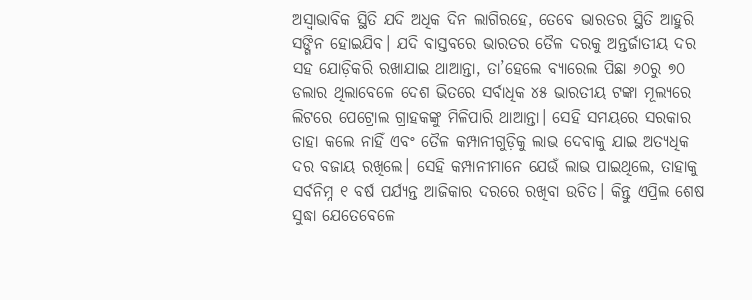ଅସ୍ବାଭାବିକ ସ୍ଥିତି ଯଦି ଅଧିକ ଦିନ ଲାଗିରହେ, ତେବେ ଭାରତର ସ୍ଥିତି ଆହୁରି ସଙ୍ଗିନ ହୋଇଯିବ। ଯଦି ବାସ୍ତବରେ ଭାରତର ତୈଳ ଦରକୁ ଅନ୍ତର୍ଜାତୀୟ ଦର ସହ ଯୋଡ଼ିକରି ରଖାଯାଇ ଥାଆନ୍ତା, ତା’ହେଲେ ବ୍ୟାରେଲ ପିଛା ୬୦ରୁ ୭୦ ଡଲାର ଥିଲାବେଳେ ଦେଶ ଭିତରେ ସର୍ବାଧିକ ୪୫ ଭାରତୀୟ ଟଙ୍କା ମୂଲ୍ୟରେ ଲିଟରେ ପେଟ୍ରୋଲ ଗ୍ରାହକଙ୍କୁ ମିଳିପାରି ଥାଆନ୍ତା। ସେହି ସମୟରେ ସରକାର ତାହା କଲେ ନାହିଁ ଏବଂ ତୈଳ କମ୍ପାନୀଗୁଡ଼ିକୁ ଲାଭ ଦେବାକୁ ଯାଇ ଅତ୍ୟଧିକ ଦର ବଜାୟ ରଖିଲେ। ସେହି କମ୍ପାନୀମାନେ ଯେଉଁ ଲାଭ ପାଇଥିଲେ, ତାହାକୁ ସର୍ବନିମ୍ନ ୧ ବର୍ଷ ପର୍ଯ୍ୟନ୍ତ ଆଜିକାର ଦରରେ ରଖିବା ଉଚିତ। କିନ୍ତୁ ଏପ୍ରିଲ ଶେଷ ସୁଦ୍ଧା ଯେତେବେଳେ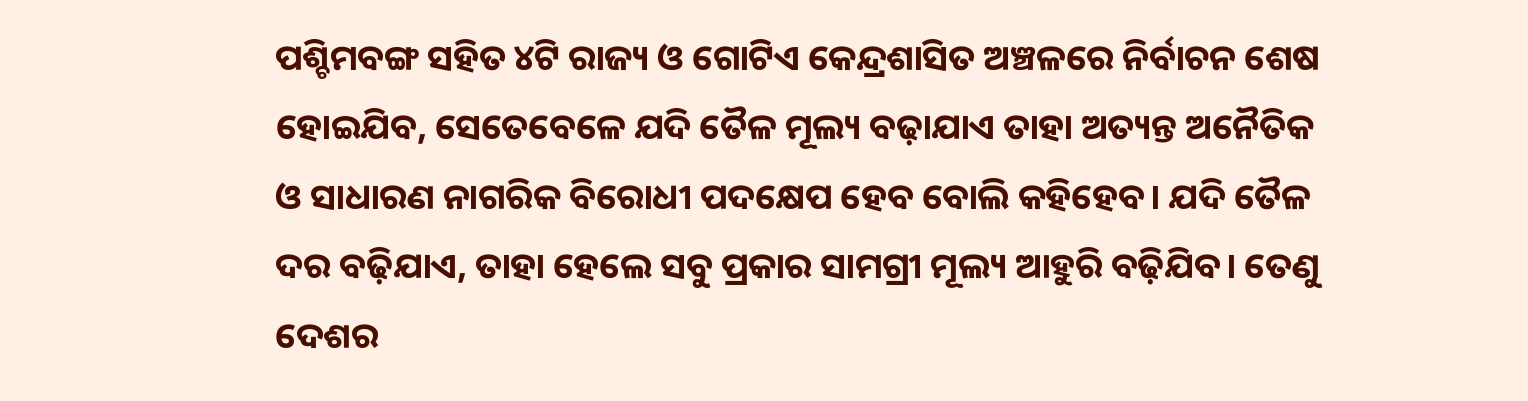ପଶ୍ଚିମବଙ୍ଗ ସହିତ ୪ଟି ରାଜ୍ୟ ଓ ଗୋଟିଏ କେନ୍ଦ୍ରଶାସିତ ଅଞ୍ଚଳରେ ନିର୍ବାଚନ ଶେଷ ହୋଇଯିବ, ସେତେବେଳେ ଯଦି ତୈଳ ମୂଲ୍ୟ ବଢ଼ାଯାଏ ତାହା ଅତ୍ୟନ୍ତ ଅନୈତିକ ଓ ସାଧାରଣ ନାଗରିକ ବିରୋଧୀ ପଦକ୍ଷେପ ହେବ ବୋଲି କହିହେବ। ଯଦି ତୈଳ ଦର ବଢ଼ିଯାଏ, ତାହା ହେଲେ ସବୁ ପ୍ରକାର ସାମଗ୍ରୀ ମୂଲ୍ୟ ଆହୁରି ବଢ଼ିଯିବ। ତେଣୁ ଦେଶର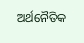ଅର୍ଥନୈତିକ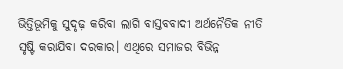ଭିତ୍ତିଭୂମିକୁ ସୁଦୃଢ଼ କରିବା ଲାଗି ବାସ୍ତବବାଦୀ ଅର୍ଥନୈତିକ ନୀତି ସୃଷ୍ଟି କରାଯିବା ଦରକାର। ଏଥିରେ ସମାଜର ବିଭିନ୍ନ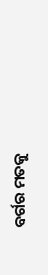ବର୍ଗର ମତକୁ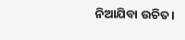ନିଆଯିବା ଉଚିତ।